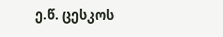ე.წ. ცესკოს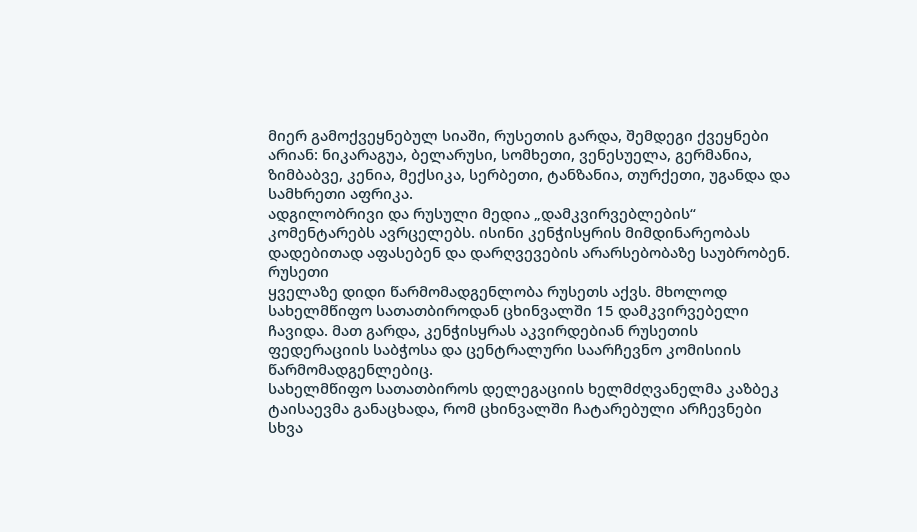მიერ გამოქვეყნებულ სიაში, რუსეთის გარდა, შემდეგი ქვეყნები არიან: ნიკარაგუა, ბელარუსი, სომხეთი, ვენესუელა, გერმანია, ზიმბაბვე, კენია, მექსიკა, სერბეთი, ტანზანია, თურქეთი, უგანდა და სამხრეთი აფრიკა.
ადგილობრივი და რუსული მედია „დამკვირვებლების“ კომენტარებს ავრცელებს. ისინი კენჭისყრის მიმდინარეობას დადებითად აფასებენ და დარღვევების არარსებობაზე საუბრობენ.
რუსეთი
ყველაზე დიდი წარმომადგენლობა რუსეთს აქვს. მხოლოდ სახელმწიფო სათათბიროდან ცხინვალში 15 დამკვირვებელი ჩავიდა. მათ გარდა, კენჭისყრას აკვირდებიან რუსეთის ფედერაციის საბჭოსა და ცენტრალური საარჩევნო კომისიის წარმომადგენლებიც.
სახელმწიფო სათათბიროს დელეგაციის ხელმძღვანელმა კაზბეკ ტაისაევმა განაცხადა, რომ ცხინვალში ჩატარებული არჩევნები სხვა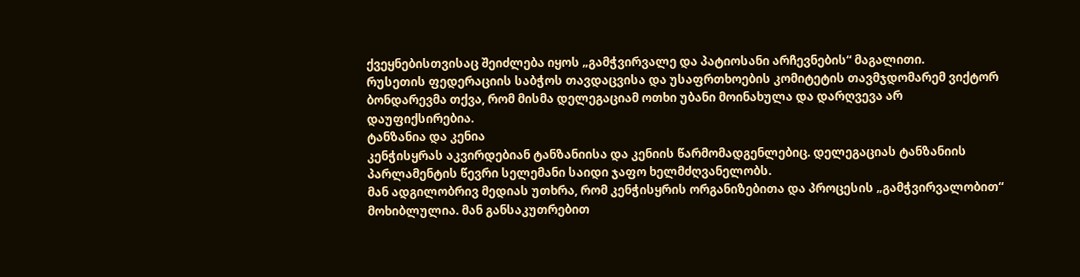ქვეყნებისთვისაც შეიძლება იყოს „გამჭვირვალე და პატიოსანი არჩევნების“ მაგალითი.
რუსეთის ფედერაციის საბჭოს თავდაცვისა და უსაფრთხოების კომიტეტის თავმჯდომარემ ვიქტორ ბონდარევმა თქვა, რომ მისმა დელეგაციამ ოთხი უბანი მოინახულა და დარღვევა არ დაუფიქსირებია.
ტანზანია და კენია
კენჭისყრას აკვირდებიან ტანზანიისა და კენიის წარმომადგენლებიც. დელეგაციას ტანზანიის პარლამენტის წევრი სელემანი საიდი ჯაფო ხელმძღვანელობს.
მან ადგილობრივ მედიას უთხრა, რომ კენჭისყრის ორგანიზებითა და პროცესის „გამჭვირვალობით“ მოხიბლულია. მან განსაკუთრებით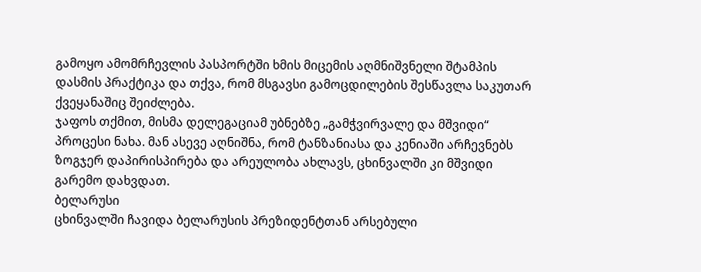გამოყო ამომრჩევლის პასპორტში ხმის მიცემის აღმნიშვნელი შტამპის დასმის პრაქტიკა და თქვა, რომ მსგავსი გამოცდილების შესწავლა საკუთარ ქვეყანაშიც შეიძლება.
ჯაფოს თქმით, მისმა დელეგაციამ უბნებზე „გამჭვირვალე და მშვიდი“ პროცესი ნახა. მან ასევე აღნიშნა, რომ ტანზანიასა და კენიაში არჩევნებს ზოგჯერ დაპირისპირება და არეულობა ახლავს, ცხინვალში კი მშვიდი გარემო დახვდათ.
ბელარუსი
ცხინვალში ჩავიდა ბელარუსის პრეზიდენტთან არსებული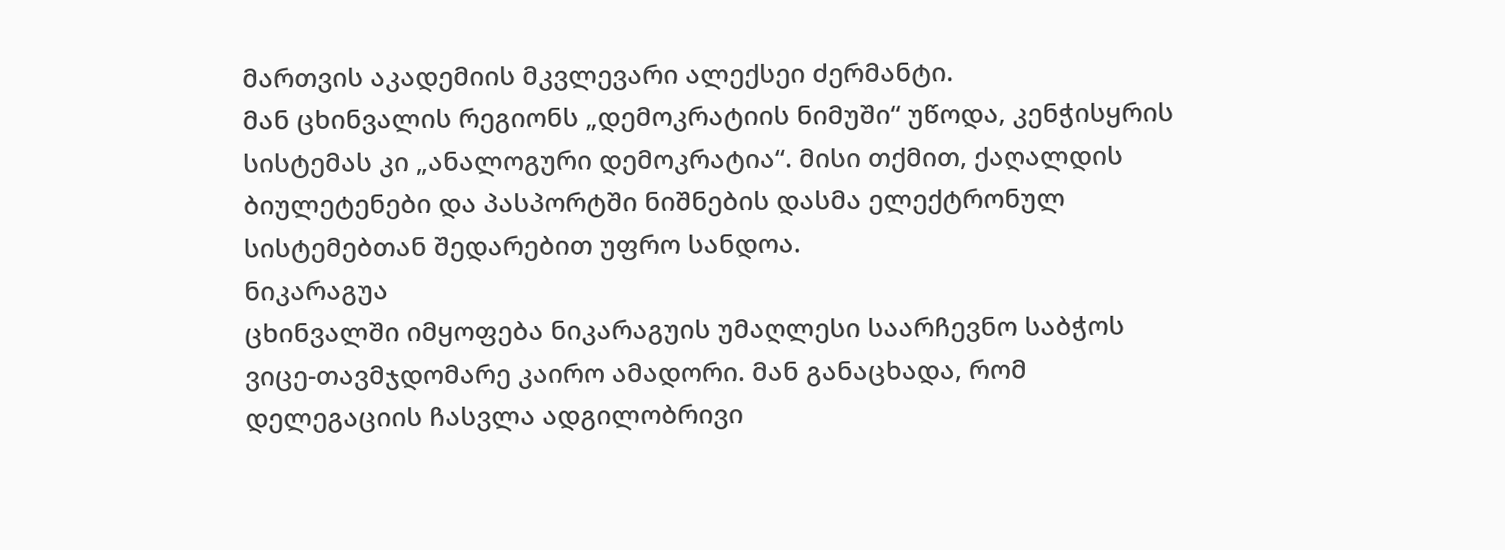მართვის აკადემიის მკვლევარი ალექსეი ძერმანტი.
მან ცხინვალის რეგიონს „დემოკრატიის ნიმუში“ უწოდა, კენჭისყრის სისტემას კი „ანალოგური დემოკრატია“. მისი თქმით, ქაღალდის ბიულეტენები და პასპორტში ნიშნების დასმა ელექტრონულ სისტემებთან შედარებით უფრო სანდოა.
ნიკარაგუა
ცხინვალში იმყოფება ნიკარაგუის უმაღლესი საარჩევნო საბჭოს ვიცე-თავმჯდომარე კაირო ამადორი. მან განაცხადა, რომ დელეგაციის ჩასვლა ადგილობრივი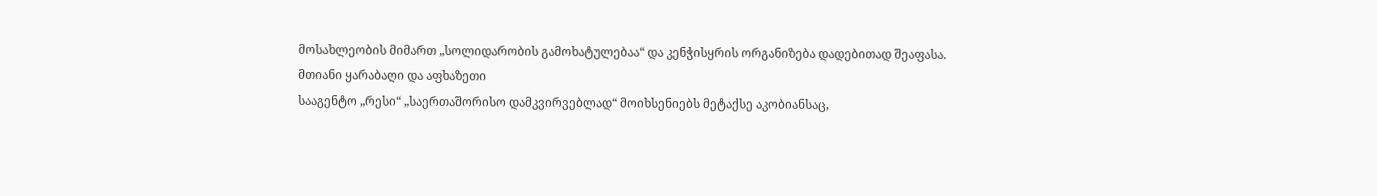მოსახლეობის მიმართ „სოლიდარობის გამოხატულებაა“ და კენჭისყრის ორგანიზება დადებითად შეაფასა.
მთიანი ყარაბაღი და აფხაზეთი
სააგენტო „რესი“ „საერთაშორისო დამკვირვებლად“ მოიხსენიებს მეტაქსე აკობიანსაც,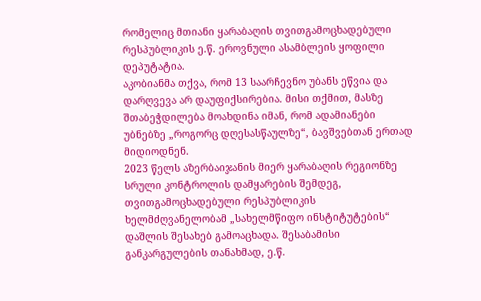რომელიც მთიანი ყარაბაღის თვითგამოცხადებული რესპუბლიკის ე.წ. ეროვნული ასამბლეის ყოფილი დეპუტატია.
აკობიანმა თქვა, რომ 13 საარჩევნო უბანს ეწვია და დარღვევა არ დაუფიქსირებია. მისი თქმით, მასზე შთაბეჭდილება მოახდინა იმან, რომ ადამიანები უბნებზე „როგორც დღესასწაულზე“, ბავშვებთან ერთად მიდიოდნენ.
2023 წელს აზერბაიჯანის მიერ ყარაბაღის რეგიონზე სრული კონტროლის დამყარების შემდეგ, თვითგამოცხადებული რესპუბლიკის ხელმძღვანელობამ „სახელმწიფო ინსტიტუტების“ დაშლის შესახებ გამოაცხადა. შესაბამისი განკარგულების თანახმად, ე.წ.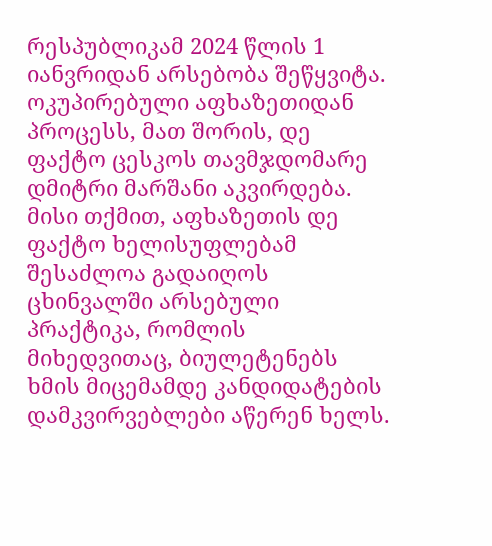რესპუბლიკამ 2024 წლის 1 იანვრიდან არსებობა შეწყვიტა.
ოკუპირებული აფხაზეთიდან პროცესს, მათ შორის, დე ფაქტო ცესკოს თავმჯდომარე დმიტრი მარშანი აკვირდება.
მისი თქმით, აფხაზეთის დე ფაქტო ხელისუფლებამ შესაძლოა გადაიღოს ცხინვალში არსებული პრაქტიკა, რომლის მიხედვითაც, ბიულეტენებს ხმის მიცემამდე კანდიდატების დამკვირვებლები აწერენ ხელს.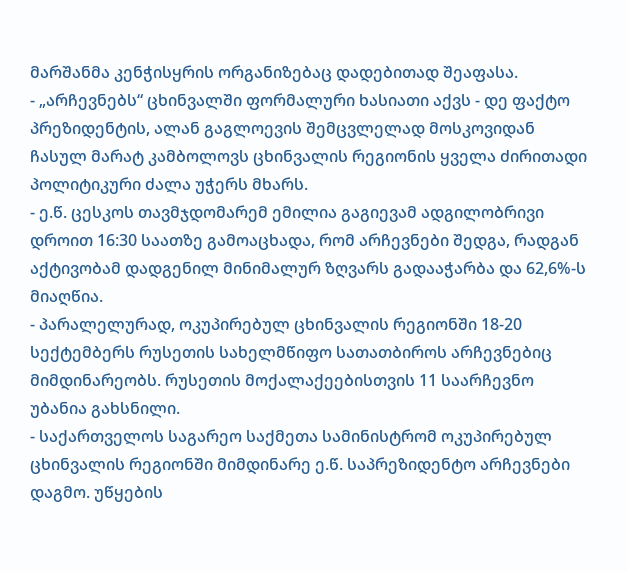მარშანმა კენჭისყრის ორგანიზებაც დადებითად შეაფასა.
- „არჩევნებს“ ცხინვალში ფორმალური ხასიათი აქვს - დე ფაქტო პრეზიდენტის, ალან გაგლოევის შემცვლელად მოსკოვიდან ჩასულ მარატ კამბოლოვს ცხინვალის რეგიონის ყველა ძირითადი პოლიტიკური ძალა უჭერს მხარს.
- ე.წ. ცესკოს თავმჯდომარემ ემილია გაგიევამ ადგილობრივი დროით 16:30 საათზე გამოაცხადა, რომ არჩევნები შედგა, რადგან აქტივობამ დადგენილ მინიმალურ ზღვარს გადააჭარბა და 62,6%-ს მიაღწია.
- პარალელურად, ოკუპირებულ ცხინვალის რეგიონში 18-20 სექტემბერს რუსეთის სახელმწიფო სათათბიროს არჩევნებიც მიმდინარეობს. რუსეთის მოქალაქეებისთვის 11 საარჩევნო უბანია გახსნილი.
- საქართველოს საგარეო საქმეთა სამინისტრომ ოკუპირებულ ცხინვალის რეგიონში მიმდინარე ე.წ. საპრეზიდენტო არჩევნები დაგმო. უწყების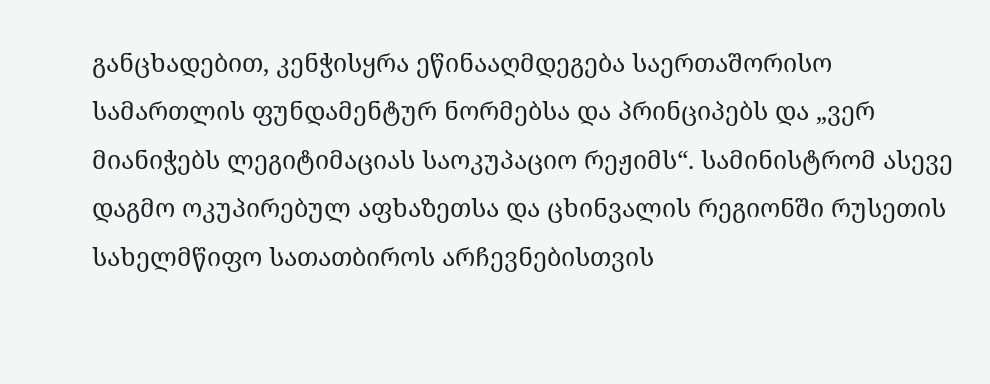განცხადებით, კენჭისყრა ეწინააღმდეგება საერთაშორისო სამართლის ფუნდამენტურ ნორმებსა და პრინციპებს და „ვერ მიანიჭებს ლეგიტიმაციას საოკუპაციო რეჟიმს“. სამინისტრომ ასევე დაგმო ოკუპირებულ აფხაზეთსა და ცხინვალის რეგიონში რუსეთის სახელმწიფო სათათბიროს არჩევნებისთვის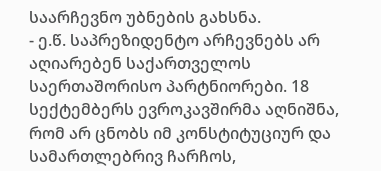საარჩევნო უბნების გახსნა.
- ე.წ. საპრეზიდენტო არჩევნებს არ აღიარებენ საქართველოს საერთაშორისო პარტნიორები. 18 სექტემბერს ევროკავშირმა აღნიშნა, რომ არ ცნობს იმ კონსტიტუციურ და სამართლებრივ ჩარჩოს,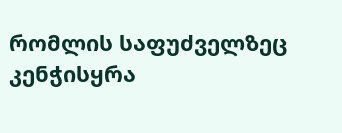რომლის საფუძველზეც კენჭისყრა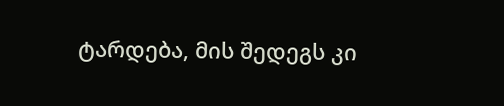ტარდება, მის შედეგს კი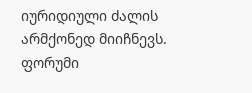იურიდიული ძალის არმქონედ მიიჩნევს.
ფორუმი